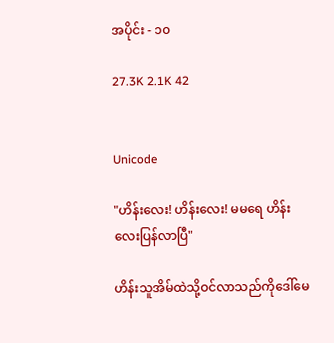အပိုင်း - ၁၀

27.3K 2.1K 42


Unicode

"ဟိန်းလေး! ဟိန်းလေး! မမရေ ဟိန်းလေးပြန်လာပြီ"

ဟိန်းသူအိမ်ထဲသို့ဝင်လာသည်ကိုဒေါ်မေ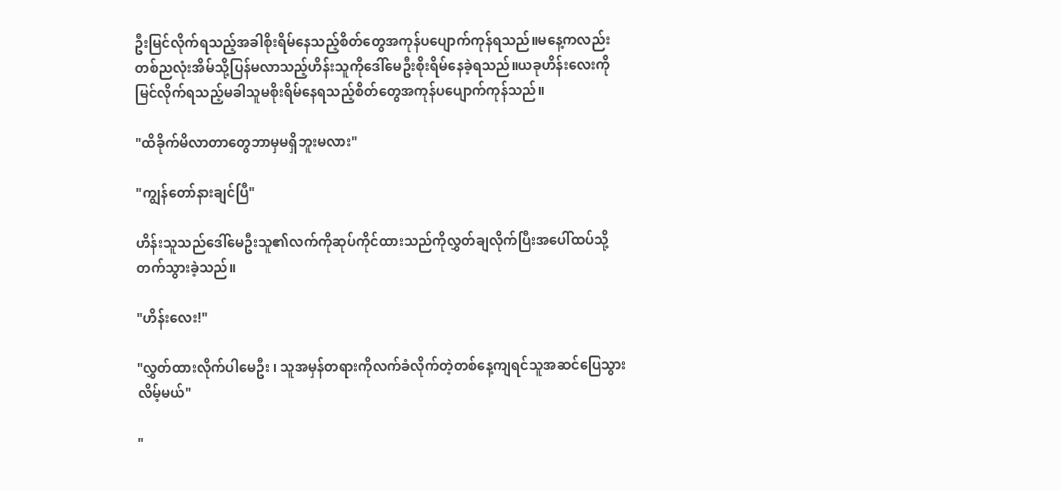ဦးမြင်လိုက်ရသည့်အခါစိုးရိမ်နေသည့်စိတ်တွေအကုန်ပပျောက်ကုန်ရသည်။မနေ့ကလည်းတစ်ညလုံးအိမ်သို့ပြန်မလာသည့်ဟိန်းသူကိုဒေါ်မေဦးစိုးရိမ်နေခဲ့ရသည်။ယခုဟိန်းလေးကိုမြင်လိုက်ရသည့်မခါသူမစိုးရိမ်နေရသည့်စိတ်တွေအကုန်ပပျောက်ကုန်သည်။

"ထိခိုက်မိလာတာတွေဘာမှမရှိဘူးမလား"

"ကျွန်တော်နားချင်ပြီ"

ဟိန်းသူသည်ဒေါ်မေဦးသူ၏လက်ကိုဆုပ်ကိုင်ထားသည်ကိုလွှတ်ချလိုက်ပြီးအပေါ်ထပ်သို့တက်သွားခဲ့သည်။

"ဟိန်းလေး!"

"လွှတ်ထားလိုက်ပါမေဦး ၊ သူအမှန်တရားကိုလက်ခံလိုက်တဲ့တစ်နေ့ကျရင်သူအဆင်ပြေသွားလိမ့်မယ်"

"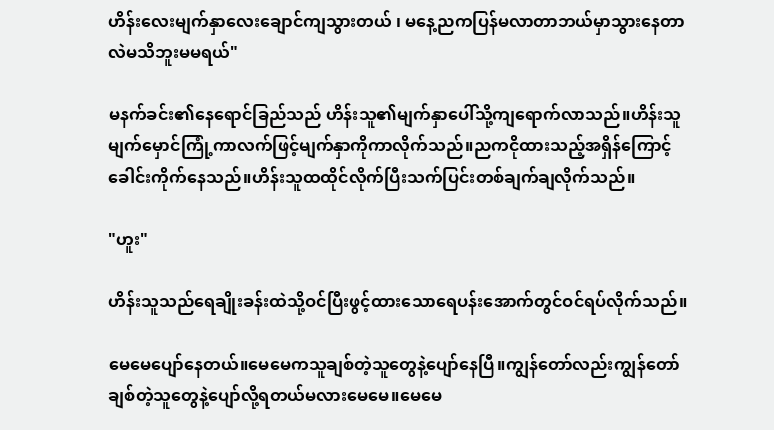ဟိန်းလေးမျက်နှာလေးချောင်ကျသွားတယ် ၊ မနေ့ညကပြန်မလာတာဘယ်မှာသွားနေတာလဲမသိဘူးမမရယ်"

မနက်ခင်း၏နေရောင်ခြည်သည် ဟိန်းသူ၏မျက်နှာပေါ်သို့ကျရောက်လာသည်။ဟိန်းသူမျက်မှောင်ကြုံ့ကာလက်ဖြင့်မျက်နှာကိုကာလိုက်သည်။ညကငိုထားသည့်အရှိန်ကြောင့်ခေါင်းကိုက်နေသည်။ဟိန်းသူထထိုင်လိုက်ပြီးသက်ပြင်းတစ်ချက်ချလိုက်သည်။

"ဟူး"

ဟိန်းသူသည်ရေချိုးခန်းထဲသို့ဝင်ပြီးဖွင့်ထားသောရေပန်းအောက်တွင်ဝင်ရပ်လိုက်သည်။

မေမေပျော်နေတယ်။မေမေကသူချစ်တဲ့သူတွေနဲ့ပျော်နေပြီ။ကျွန်တော်လည်းကျွန်တော်ချစ်တဲ့သူတွေနဲ့ပျော်လို့ရတယ်မလားမေမေ။မေမေ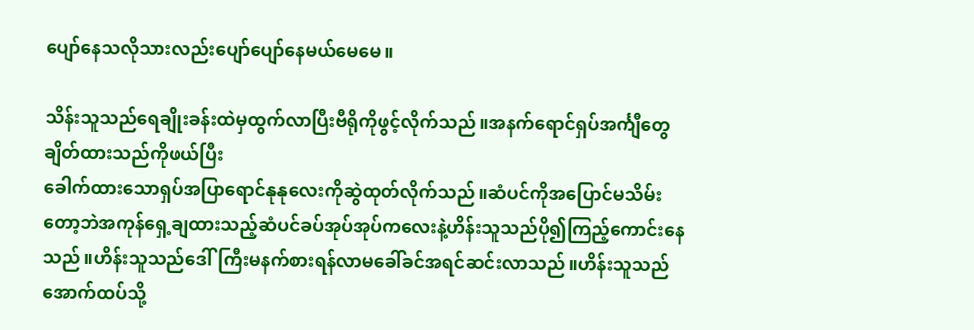ပျော်နေသလိုသားလည်းပျော်ပျော်နေမယ်မေမေ။

သိန်းသူသည်ရေချိုးခန်းထဲမှထွက်လာပြီးဗီရိုကိုဖွင့်လိုက်သည်။အနက်ရောင်ရှပ်အင်္ကျီတွေချိတ်ထားသည်ကိုဖယ်ပြီး
ခေါက်ထားသောရှပ်အပြာရောင်နုနုလေးကိုဆွဲထုတ်လိုက်သည်။ဆံပင်ကိုအပြောင်မသိမ်းတော့ဘဲအကုန်ရှေ့ချထားသည့်ဆံပင်ခပ်အုပ်အုပ်ကလေးနဲ့ဟိန်းသူသည်ပို၍ကြည့်ကောင်းနေသည်။ဟိန်းသူသည်‌ဒေါ်ကြီးမနက်စားရန်လာမခေါ်ခင်အရင်ဆင်းလာသည်။ဟိန်းသူသည်အောက်ထပ်သို့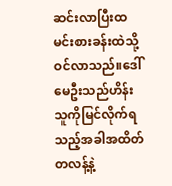ဆင်းလာပြီးထမင်းစားခန်းထဲသို့ဝင်လာသည်။ဒေါ်မေဦးသည်ဟိန်းသူကိုမြင်လိုက်ရသည့်အခါအထိတ်တလန့်နဲ့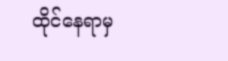ထိုင်နေရာမှ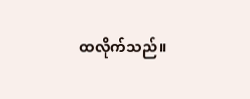ထလိုက်သည်။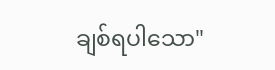ချစ်ရပါသော"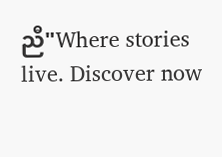ညီ"Where stories live. Discover now